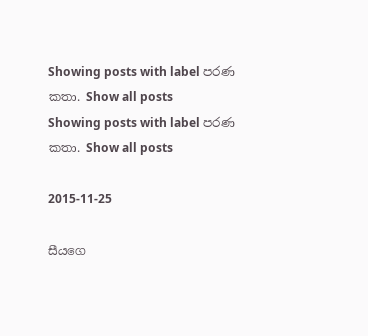Showing posts with label පරණ කතා. Show all posts
Showing posts with label පරණ කතා. Show all posts

2015-11-25

සීයගෙ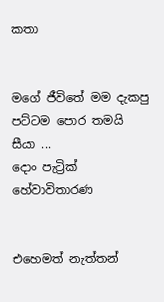කතා


මගේ ජීවිතේ මම දැකපු පට්ටම පොර තමයි සීයා ...
දොං පැට්‍රික් හේවාවිතාරණ


එහෙමත් නැත්තන්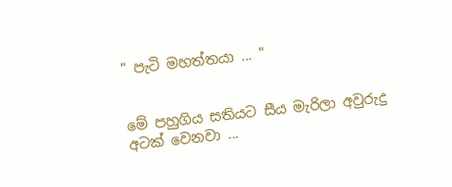" පැටි මහත්තයා ... "


මේ පහුගිය සතියට සීය මැරිලා අවුරුදු අටක් වෙනවා ...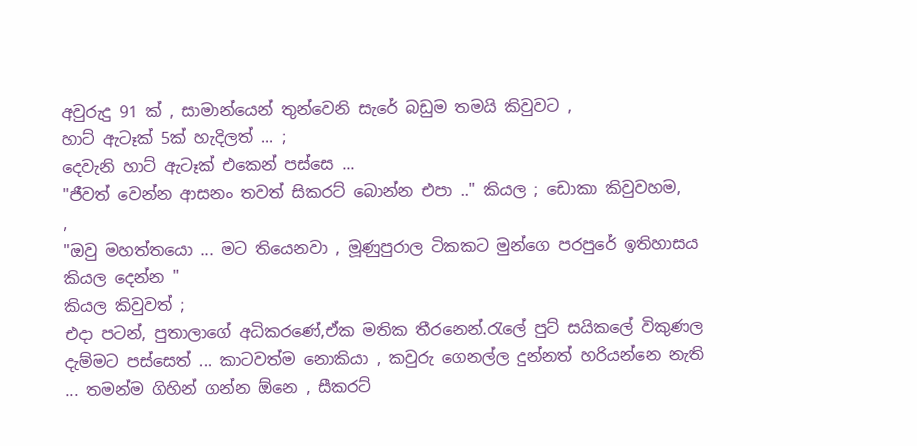අවුරුදු 91 ක් , සාමාන්යෙන් තුන්වෙනි සැරේ බඩුම තමයි කිවුවට ,
හාට් ඇටෑක් 5ක් හැදිලත් ... ;
දෙවැනි හාට් ඇටෑක් එකෙන් පස්සෙ ...
"ජීවත් වෙන්න ආසනං තවත් සිකරට් බොන්න එපා .." කියල ; ඩොකා කිවුවහම,
,
"ඔවු මහත්තයො ... මට තියෙනවා , මූණුපුරාල ටිකකට මුන්ගෙ පරපුරේ ඉතිහාසය කියල දෙන්න "
කියල කිවුවත් ;
එදා පටන්, පුතාලාගේ අධිකරණේ,ඒක මතික තීරනෙන්.රැලේ පුට් සයිකලේ විකුණල දැම්මට පස්සෙත් ... කාටවත්ම නොකියා , කවුරු ගෙනල්ල දුන්නත් හරියන්නෙ නැති ... තමන්ම ගිහින් ගන්න ඕනෙ , සීකරට්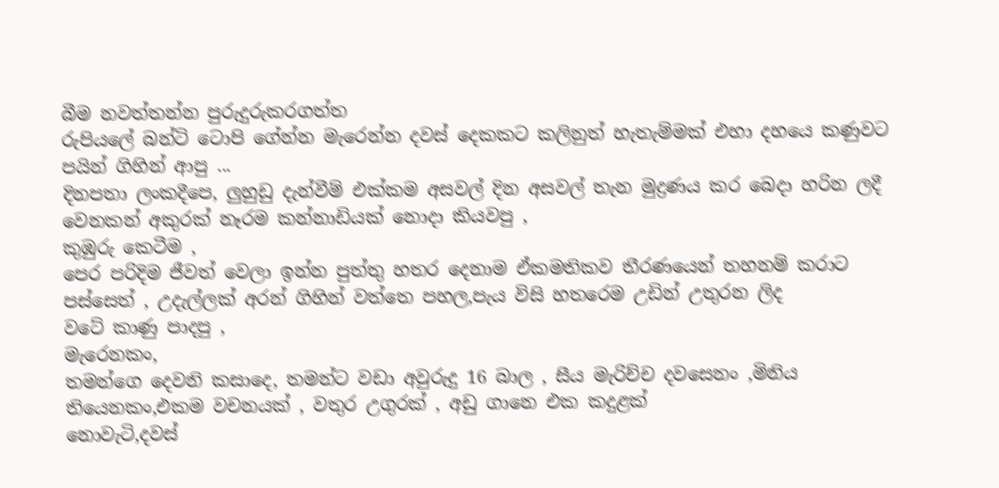බීම නවත්තන්න පුරුදුරුකරගත්ත
රුපියලේ බන්ටි ටොපි ගේන්න මැරෙන්න දවස් දෙකකට කලිනුත් හැතැම්මක් එහා දහයෙ කණුවට පයින් ගිහින් ආපු ...
දිනපතා ලංකදීපෙ, ලුහුඩු දැන්වීම් එක්කම අසවල් දින අසවල් තැන මුද්‍රණය කර බෙදා හරින ලදී වෙනකන් අකුරක් නෑරම කන්නාඩියක් නොදා කියවපු ,
කුඹුරු කෙටීම ,
පෙර පරිදිම ජීවත් වෙලා ඉන්න පුත්තු හතර දෙනාම ඒකමතිකව තීරණයෙන් තහනම් කරාට පස්සෙත් , උදැල්ලක් අරන් ගිහින් වත්තෙ පහල,පැය විසි හතරෙම උඩින් උතුරන ලිද
වටේ කාණු පාදපු ,
මැරෙනකං,
තමන්ගෙ දෙවනි කසාදෙ, තමන්ට වඩා අවුරුදු 16 බාල , සීය මැරිච්ච දවසෙනං ,මිනිය තියෙනකං,එකම වචනයක් , වතුර උගුරක් , අඩු ගානෙ එක කදුළක්
නොවැටි,දවස්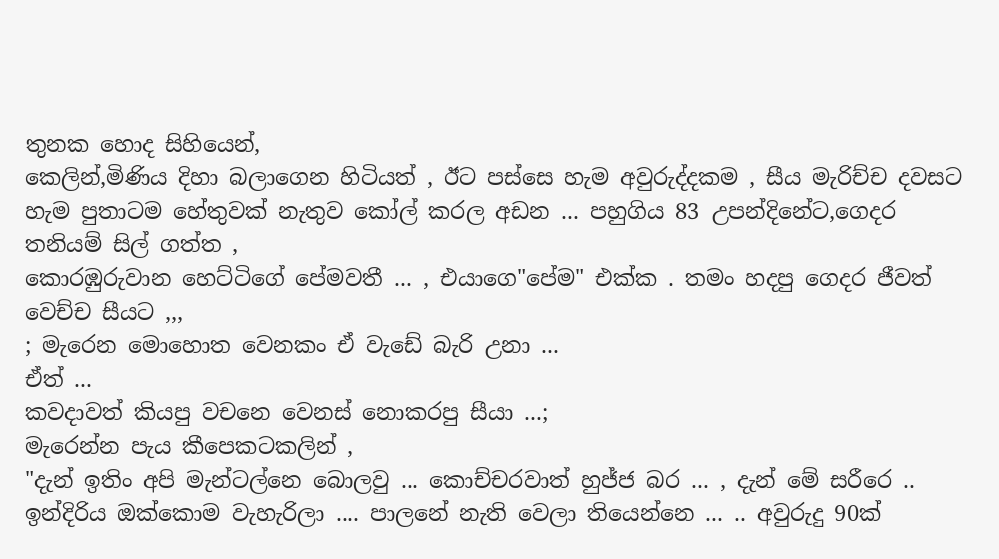තුනක හොද සිහියෙන්,
කෙලින්,මිණිය දිහා බලාගෙන හිටියත් , ඊට පස්සෙ හැම අවුරුද්දකම , සීය මැරිච්ච දවසට
හැම පුතාටම හේතුවක් නැතුව කෝල් කරල අඩන ... පහුගිය 83 උපන්දිනේට,ගෙදර තනියම් සිල් ගත්ත ,
කොරඹුරුවාන හෙට්ටිගේ පේමවතී ... , එයාගෙ"පේම" එක්ක . තමං හදපු ගෙදර ජීවත් වෙච්ච සීයට ,,,
; මැරෙන මොහොත වෙනකං ඒ වැඩේ බැරි උනා ...
ඒත් ...
කවදාවත් කියපු වචනෙ වෙනස් නොකරපු සීයා ...;
මැරෙන්න පැය කීපෙකටකලින් ,
"දැන් ඉතිං අපි මැන්ටල්නෙ බොලවු ... කොච්චරවාත් හුජ්ජ බර ... , දැන් මේ සරීරෙ .. ඉන්දිරිය ඔක්කොම වැහැරිලා .... පාලනේ නැති වෙලා තියෙන්නෙ ... .. අවුරුදු 90ක්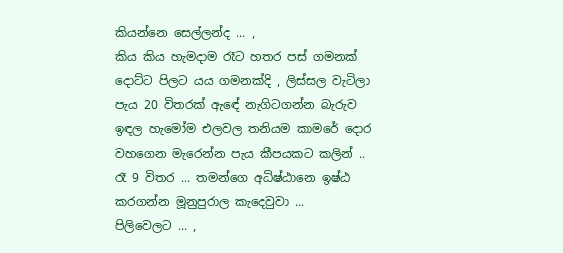කියන්නෙ සෙල්ලන්ද ... ,
කිය කිය හැමදාම රෑට හතර පස් ගමනක් දොට්ට පිලට යය ගමනක්දි , ලිස්සල වැටිලා පැය 20 විතරක් ඇඳේ නැගිටගන්න බැරුව ඉඳල හැමෝම එලවල තනියම කාමරේ දොර වහගෙන මැරෙන්න පැය කීපයකට කලින් .. රෑ 9 විතර ... තමන්ගෙ අධිෂ්ඨානෙ ඉෂ්ඨ කරගන්න මූනුපුරාල කැදෙවුවා ...
පිලිවෙලට ... ,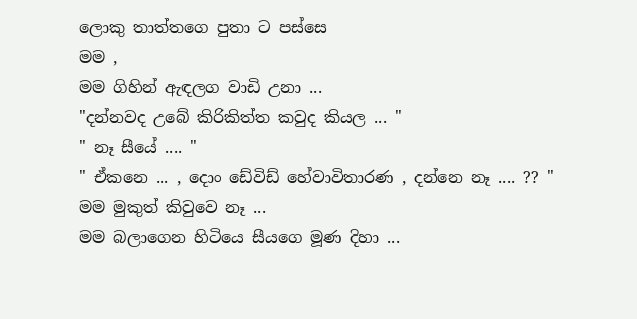ලොකු තාත්තගෙ පුතා ට පස්සෙ
මම ,
මම ගිහින් ඇඳලග වාඩි උනා ...
"දන්නවද උබේ කිරිකිත්ත කවුද කියල ... "
" නෑ සීයේ .... "
" ඒකනෙ ... , දොං ඩේවිඩ් හේවාවිතාරණ , දන්නෙ නෑ .... ?? "
මම මුකුත් කිවුවෙ නෑ ...
මම බලාගෙන හිටියෙ සීයගෙ මූණ දිහා ...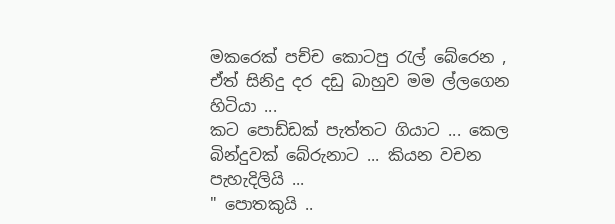මකරෙක් පච්ච කොටපු රැල් බේරෙන , ඒත් සිනිදු දර දඩු බාහුව මම ල්ලගෙන හිටියා ...
කට පොඩ්ඩක් පැත්තට ගියාට ... කෙල බින්දුවක් බේරුනාට ... කියන වචන පැහැදිලියි ...
" පොතකුයි ..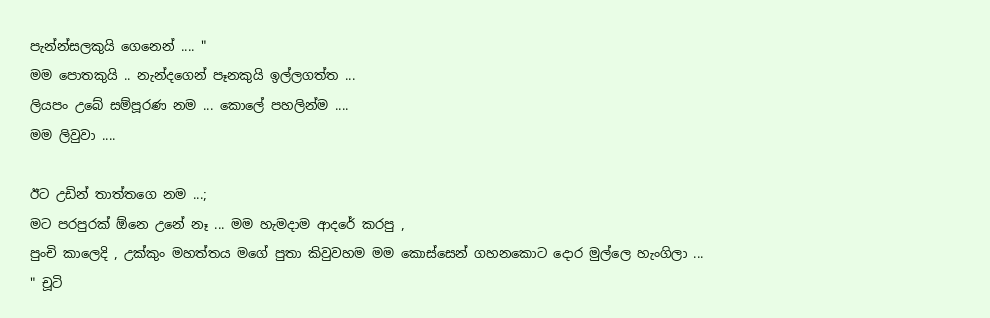පැන්න්සලකුයි ගෙනෙන් .... "
මම පොතකුයි .. නැන්දගෙන් පෑනකුයි ඉල්ලගත්ත ...
ලියපං උබේ සම්පූරණ නම ... කොලේ පහලින්ම ....
මම ලිවුවා ....

ඊට උඩින් තාත්තගෙ නම ...;
මට පරපුරක් ඕනෙ උනේ නෑ ... මම හැමදාම ආදරේ කරපු ,
පුංචි කාලෙදි , උක්කුං මහත්තය මගේ පුතා කිවුවහම මම කොස්සෙන් ගහනකොට දොර මුල්ලෙ හැංගිලා ...
" චූටි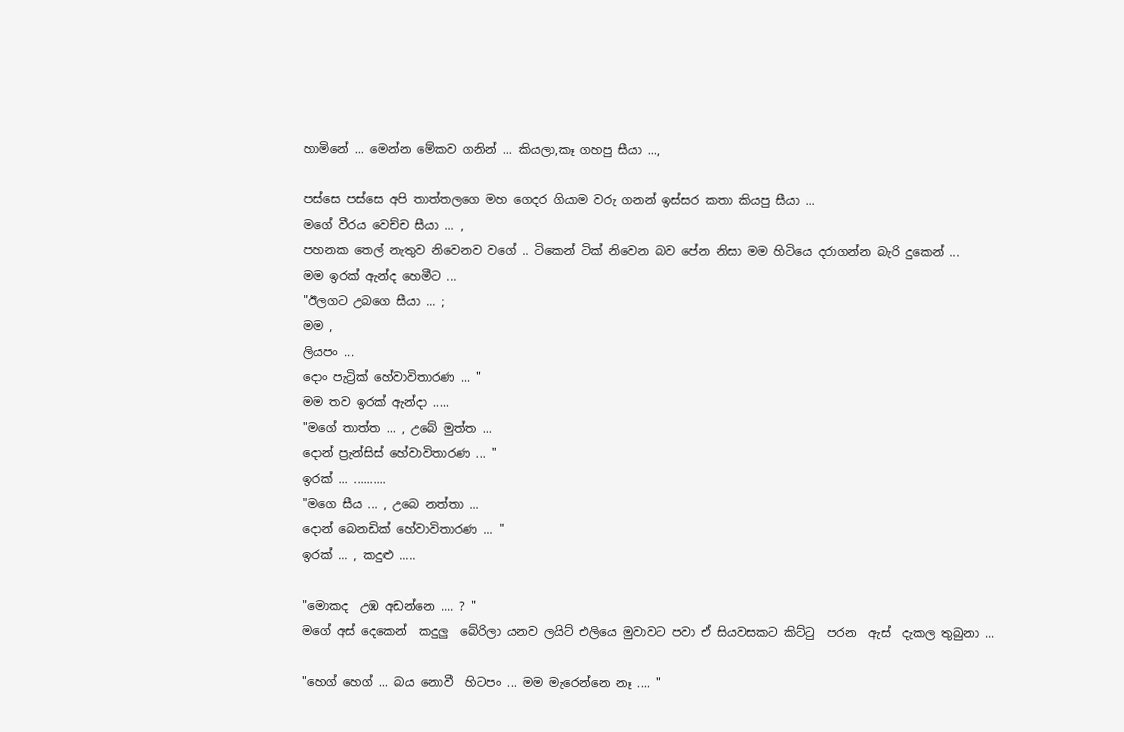හාමිනේ ... මෙන්න මේකව ගනින් ... කියලා,කෑ ගහපු සීයා ...,

පස්සෙ පස්සෙ අපි තාත්තලගෙ මහ ගෙදර ගියාම වරු ගනන් ඉස්සර කතා කියපු සීයා ...
මගේ වීරය වෙච්ච සීයා ... ,
පහනක තෙල් නැතුව නිවෙනව වගේ .. ටිකෙන් ටික් නිවෙන බව පේන නිසා මම හිටියෙ දරාගන්න බැරි දුකෙන් ...
මම ඉරක් ඇන්ද හෙමීට ...
"ඊලගට උබගෙ සීයා ... ;
මම ,
ලියපං ...
දොං පැට්‍රික් හේවාවිතාරණ ... "
මම තව ඉරක් ඇන්දා .....
"මගේ තාත්ත ... , උබේ මුත්ත ...
දොන් ප්‍රැන්සිස් හේවාවිතාරණ ... "
ඉරක් ... ..........
"මගෙ සීය ... , උබෙ නත්තා ...
දොන් බෙනඩික් හේවාවිතාරණ ... "
ඉරක් ... , කදුළු .....

"මොකද  උඹ අඩන්නෙ .... ? "
මගේ අස් දෙකෙන්  කදුලු  බේරිලා යනව ලයිට් එලියෙ මුවාවට පවා ඒ සියවසකට කිට්ටු  පරන  ඇස්  දැකල තුබුනා ...

"හෙග් හෙග් ... බය නොවී  හිටපං ... මම මැරෙන්නෙ නෑ .... "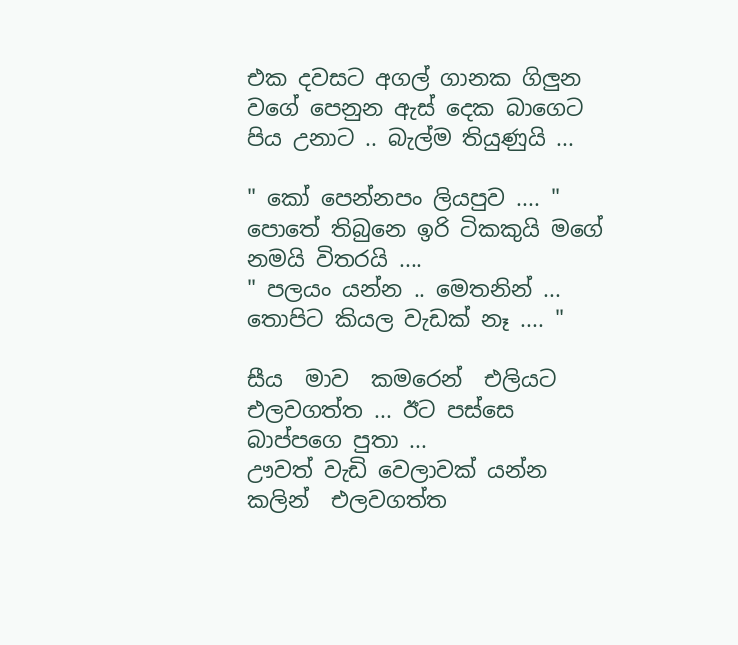එක දවසට අගල් ගානක ගිලුන වගේ පෙනුන ඇස් දෙක බාගෙට පිය උනාට .. බැල්ම තියුණුයි ...

" කෝ පෙන්නපං ලියපුව .... "
පොතේ තිබුනෙ ඉරි ටිකකුයි මගේ නමයි විතරයි ....
" පලයං යන්න .. මෙතනින් ... තොපිට කියල වැඩක් නෑ .... "

සීය  මාව  කමරෙන්  එලියට එලවගත්ත ... ඊට පස්සෙ බාප්පගෙ පුතා ...
ඌවත් වැඩි වෙලාවක් යන්න කලින්  එලවගත්ත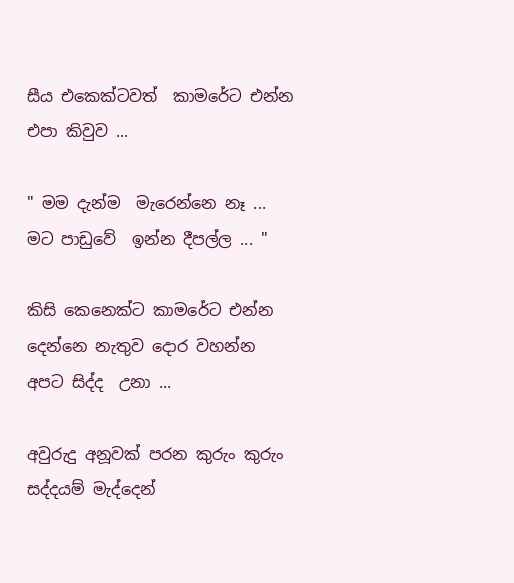සීය එකෙක්ටවත්  කාමරේට එන්න එපා කිවුව ...

" මම දැන්ම  මැරෙන්නෙ නෑ ... මට පාඩුවේ  ඉන්න දීපල්ල ... "

කිසි කෙනෙක්ට කාමරේට එන්න දෙන්නෙ නැතුව දොර වහන්න අපට සිද්ද  උනා ...

අවුරුදු අනූවක් පරන කුරුං කුරුං සද්දයම් මැද්දෙන්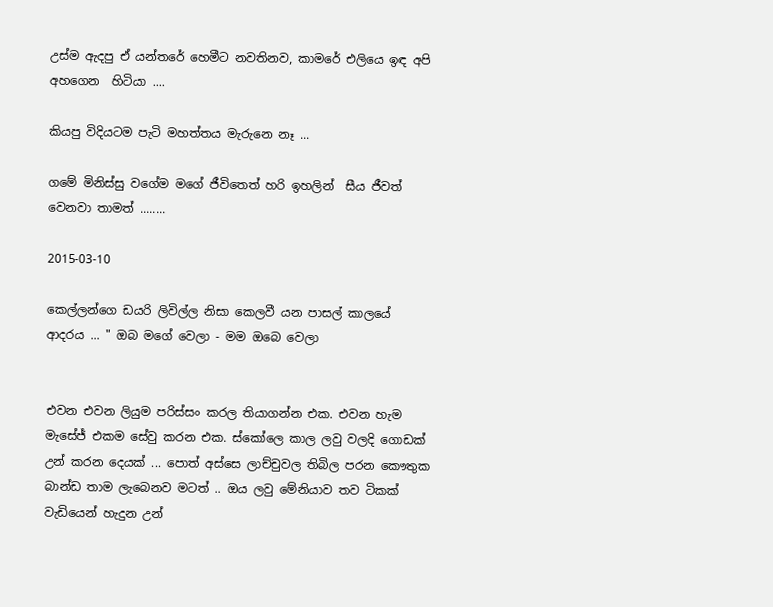උස්ම ඇදපු ඒ යන්තරේ හෙමීට නවතිනව, කාමරේ එලියෙ ඉඳ අපි
අහගෙන  හිටියා ....

කියපු විදියටම පැටි මහත්තය මැරුනෙ නෑ ...

ගමේ මිනිස්සු වගේම මගේ ජීවිතෙත් හරි ඉහලින්  සීය ජීවත් වෙනවා තාමත් ........

2015-03-10

කෙල්ලන්ගෙ ඩයරි ලිවිල්ල නිසා කෙලවී යන පාසල් කාලයේ ආදරය ... " ඔබ මගේ වෙලා - මම ඔබෙ වෙලා


එවන එවන ලියුම පරිස්සං කරල තියාගන්න එක. එවන හැම මැසේජ් එකම සේවු කරන එක. ස්කෝලෙ කාල ලවු වලදි ගොඩක් උන් කරන දෙයක් ... පොත් අස්සෙ ලාච්චුවල තිබිල පරන කෞතුක බාන්ඩ තාම ලැබෙනව මටත් .. ඔය ලවු මේනියාව තව ටිකක් වැඩියෙන් හැදුන උන්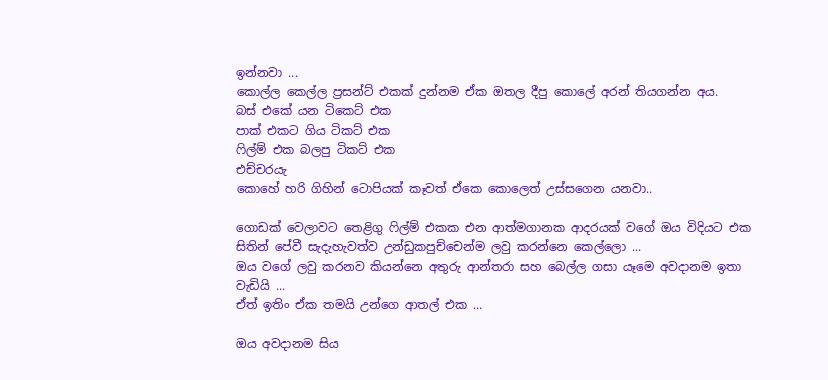ඉන්නවා ...
කොල්ල කෙල්ල ප්‍රසන්ට් එකක් දුන්නම ඒක ඔතල දීපු කොලේ අරන් තියගන්න අය.
බස් එකේ යන ටිකෙට් එක
පාක් එකට ගිය ටිකට් එක
ෆිල්ම් එක බලපු ටිකට් එක
එච්චරයැ
කොහේ හරි ගිහින් ටොපියක් කෑවත් ඒකෙ කොලෙත් උස්සගෙන යනවා..

ගොඩක් වෙලාවට තෙළිගු ෆිල්ම් එකක එන ආත්මගානක ආදරයක් වගේ ඔය විදියට එක සිතින් පේවී සැදැහැවත්ව උන්ඩුකපුච්චෙන්ම ලවු කරන්නෙ කෙල්ලො ...
ඔය වගේ ලවු කරනව කියන්නෙ අතුරු ආන්තරා සහ බෙල්ල ගසා යෑමෙ අවදානම ඉතා වැඩියි ...
ඒත් ඉතිං ඒක තමයි උන්ගෙ ආතල් එක ...

ඔය අවදානම සිය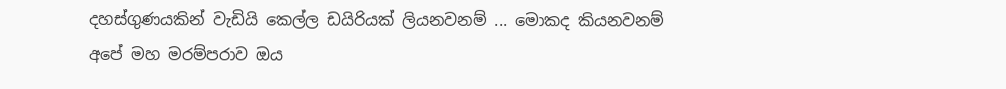දහස්ගුණයකින් වැඩියි කෙල්ල ඩයිරියක් ලියනවනම් ... මොකද කියනවනම්
අපේ මහ මරම්පරාව ඔය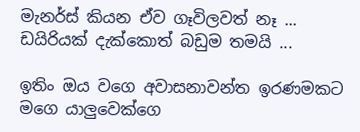මැනර්ස් කියන ඒව ගෑවිලවත් නෑ ...
ඩයිරියක් දැක්කොත් බඩුම තමයි ...

ඉතිං ඔය වගෙ අවාසනාවන්ත ඉරණමකට මගෙ යාලුවෙක්ගෙ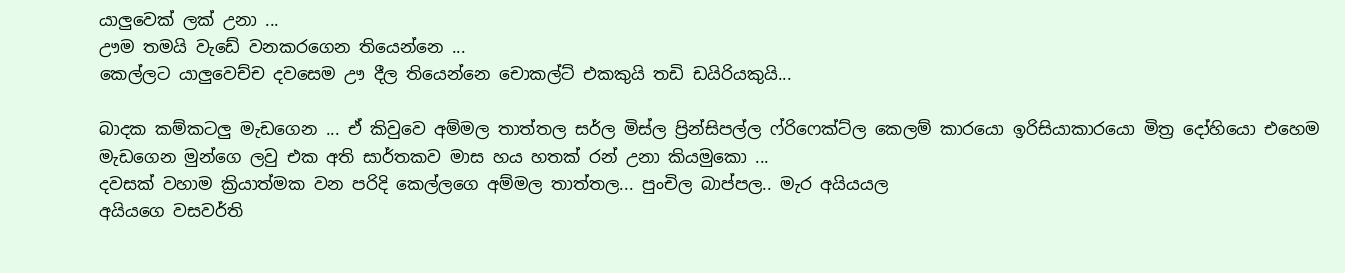යාලුවෙක් ලක් උනා ...
ඌම තමයි වැඩේ වනකරගෙන තියෙන්නෙ ...
කෙල්ලට යාලුවෙච්ච දවසෙම ඌ දීල තියෙන්නෙ චොකල්ට් එකකුයි තඩි ඩයිරියකුයි...

බාදක කම්කටලු මැඩගෙන ... ඒ කිවුවෙ අම්මල තාත්තල සර්ල මිස්ල ප්‍රින්සිපල්ල ෆ්රිෆෙක්ට්ල කෙලම් කාරයො ඉරිසියාකාරයො මිත්‍ර දෝහියො එහෙම මැඩගෙන මුන්ගෙ ලවු එක අති සාර්තකව මාස හය හතක් රන් උනා කියමුකො ...
දවසක් වහාම ක්‍රියාත්මක වන පරිදි කෙල්ලගෙ අම්මල තාත්තල... පුංචිල බාප්පල.. මැර අයියයල
අයියගෙ වසවර්ති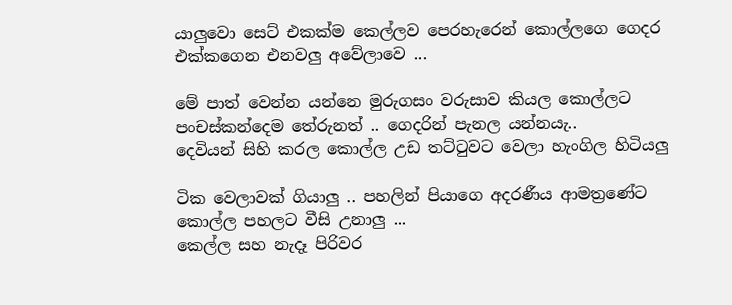යාලුවො සෙට් එකක්ම කෙල්ලව පෙරහැරෙන් කොල්ලගෙ ගෙදර එක්කගෙන එනවලු අවේලාවෙ ...

මේ පාත් වෙන්න යන්නෙ මුරුගසං වරුසාව කියල කොල්ලට පංචස්කන්දෙම තේරුනත් .. ගෙදරින් පැනල යන්නයැ..
දෙවියන් සිහි කරල කොල්ල උඩ තට්ටුවට වෙලා හැංගිල හිටියලු

ටික වෙලාවක් ගියාලු .. පහලින් පියාගෙ අදරණීය ආමත්‍රණේට කොල්ල පහලට වීසි උනාලු ...
කෙල්ල සහ නැදෑ පිරිවර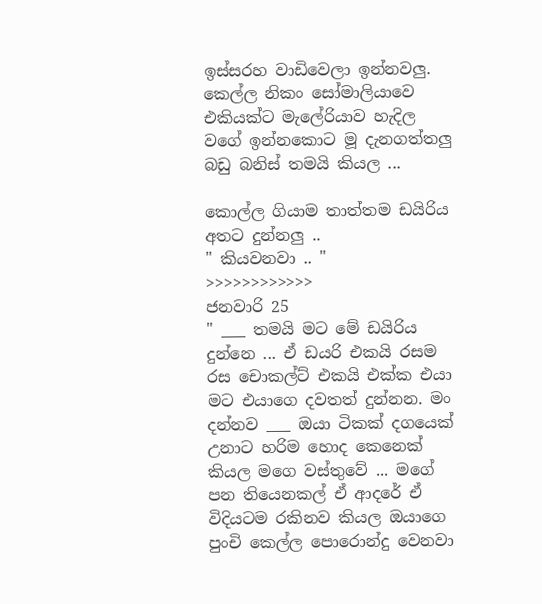ඉස්සරහ වාඩිවෙලා ඉන්නවලු. කෙල්ල නිකං සෝමාලියාවෙ එකියක්ට මැලේරියාව හැදිල වගේ ඉන්නකොට මූ දැනගත්තලු බඩු බනිස් තමයි කියල ...

කොල්ල ගියාම තාත්තම ඩයිරිය අතට දුන්නලු ..
" කියවනවා .. "
>>>>>>>>>>>>
ජනවාරි 25
" ___ තමයි මට මේ ඩයිරිය දුන්නෙ ... ඒ ඩයරි එකයි රසම රස චොකල්ට් එකයි එක්ක එයා මට එයාගෙ දවතත් දුන්නන. මං දන්නව ___ ඔයා ටිකක් දගයෙක් උනාට හරිම හොද කෙනෙක් කියල මගෙ වස්තුවේ ... මගේ පන තියෙනකල් ඒ ආදරේ ඒ විදියටම රකිනව කියල ඔයාගෙ පුංචි කෙල්ල පොරොන්දු වෙනවා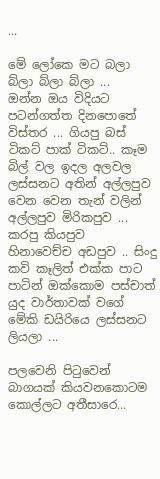...

මේ ලෝකෙ මට බලා බ්ලා බ්ලා බ්ලා ...
ඔන්න ඔය විදියට පටන්ගත්ත දිනපොතේ විස්තර ... ගියපු බස් ටිකට් පාක් ටිකට්.. කෑම බිල් වල ඉදල අලවල ලස්සනට අතින් අල්ලපුව වෙන වෙන තැන් වලින් අල්ලපුව මිරිකපුව ... කරපු කියපුව
හිනාවෙච්ච අඩපුව .. සිංදු කවි කෑලිත් එක්ක පාට පාටින් ඔක්කොම පස්චාත් යුද වාර්තාවක් වගේ මේකි ඩයිරියෙ ලස්සනට ලියලා ...

පලවෙනි පිටුවෙන් බාගයක් කියවනකොටම කොල්ලට අතීසාරෙ...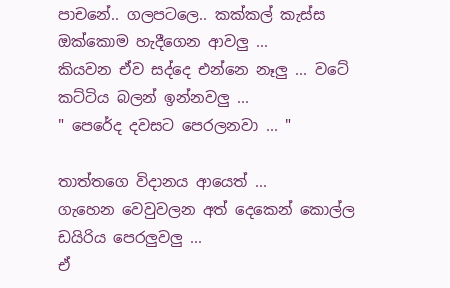පාචනේ.. ගලපටලෙ.. කක්කල් කැස්ස ඔක්කොම හැදීගෙන ආවලු ...
කියවන ඒව සද්දෙ එන්නෙ නෑලු ... වටේ කට්ටිය බලන් ඉන්නවලු ...
" පෙරේද දවසට පෙරලනවා ... "

තාත්තගෙ විදානය ආයෙත් ...
ගැහෙන වෙවුවලන අත් දෙකෙන් කොල්ල ඩයිරිය පෙරලුවලු ...
ඒ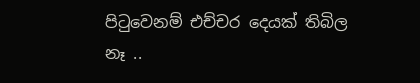පිටුවෙනම් එච්චර දෙයක් තිබිල නෑ ..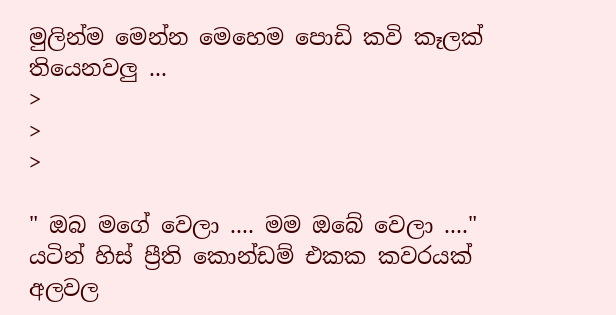මුලින්ම මෙන්න මෙහෙම පොඩි කවි කෑලක් තියෙනවලු ...
>
>
>

" ඔබ මගේ වෙලා .... මම ඔබේ වෙලා ...."
යටින් හිස් ප්‍රීති කොන්ඩම් එකක කවරයක් අලවල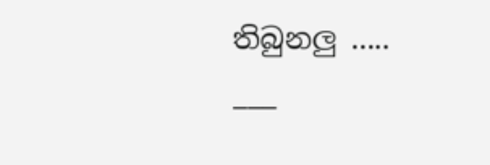තිබුනලු .....
___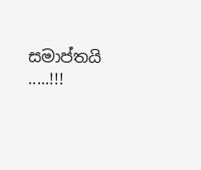සමාප්තයි .....!!!